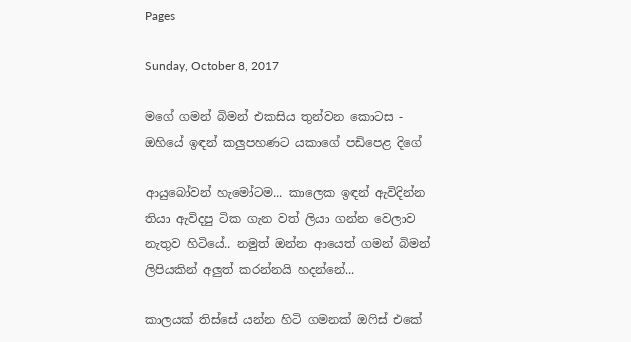Pages

Sunday, October 8, 2017

මගේ ගමන් බිමන් එකසිය තුන්වන කොටස - ඔහියේ ඉඳන් කලුපහණට යකාගේ පඩිපෙළ දිගේ

ආයුබෝවන් හැමෝටම... කාලෙක ඉඳන් ඇවිදින්න තියා ඇවිදපු ටික ගැන වත් ලියා ගන්න වෙලාව නැතුව හිටියේ.. නමුත් ඔන්න ආයෙත් ගමන් බිමන් ලිපියකින් අලුත් කරන්නයි හදන්නේ...

කාලයක් තිස්සේ යන්න හිටි ගමනක් ඔෆිස් එකේ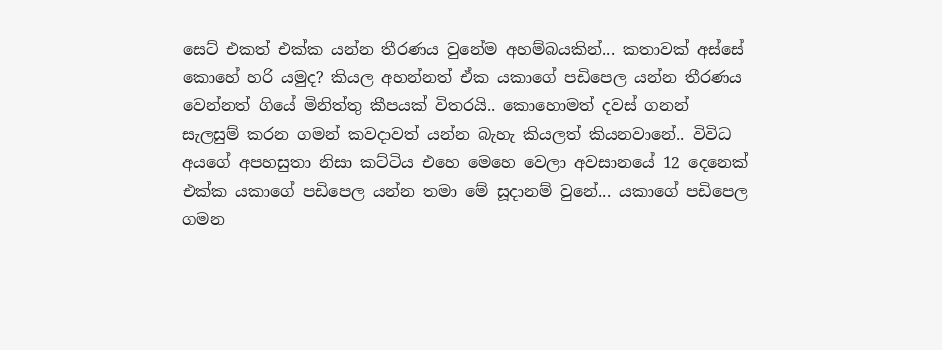සෙට් එකත් එක්ක යන්න තීරණය වුනේම අහම්බයකින්... කතාවක් අස්සේ කොහේ හරි යමුද? කියල අහන්නත් ඒක යකාගේ පඩිපෙල යන්න තීරණය වෙන්නත් ගියේ මිනිත්තු කීපයක් විතරයි.. කොහොමත් දවස් ගනන් සැලසුම් කරන ගමන් කවදාවත් යන්න බැහැ කියලත් කියනවානේ.. විවිධ අයගේ අපහසුතා නිසා කට්ටිය එහෙ මෙහෙ වෙලා අවසානයේ 12 දෙනෙක් එක්ක යකා‍ගේ පඩිපෙල යන්න තමා මේ සූදානම් වුනේ... යකාගේ පඩිපෙල ගමන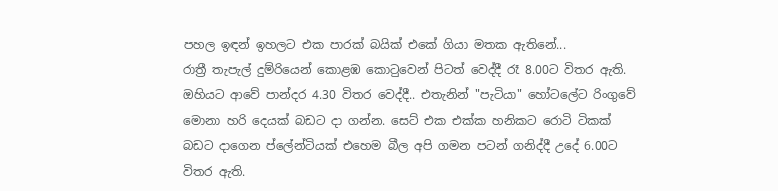පහල ඉඳන් ඉහලට එක පාරක් බයික් එකේ ගියා මතක ඇතිනේ...
රාත්‍රී තැපැල් දුම්රියෙන් කොළඹ කොට‍ුවෙන් පිටත් වෙද්දී රෑ 8.00ට විතර ඇති. ඔහියට ආවේ පාන්දර 4.30 විතර වෙද්දී.. එතැනින් "පැටියා" හෝටලේට රිංගුවේ මොනා හරි දෙයක් බඩට දා ගන්න. සෙට් එක එක්ක හනිකට රොටි ටිකක් බඩට දාගෙන ප්ලේන්ටියක් එහෙම බීල අපි ගමන පටන් ගනිද්දී උදේ 6.00ට විතර ඇති.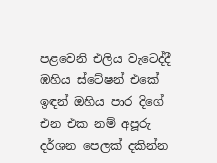පළවෙනි එලිය වැටෙද්දී ඹහිය ස්ටේෂන් එකේ ඉඳන් ඔහිය පාර දිගේ එන එක නම් අපූරු දර්ශන පෙලක් දකින්න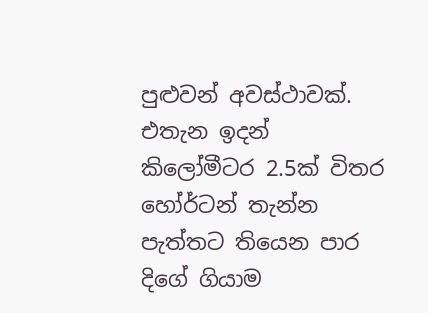පුළුවන් අවස්ථාවක්. එතැන ඉදන් කිලෝමීටර 2.5ක් විතර හෝර්ටන් තැන්න පැත්තට තියෙන පාර දිගේ ගියාම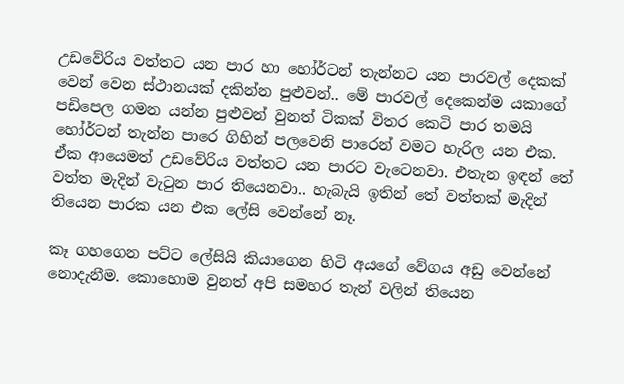උඩවේරිය වත්තට යන පාර හා හෝර්ටන් තැන්නට යන පාරවල් දෙකක් වෙන් වෙන ස්ථානයක් දකින්න පුළුවන්.. මේ පාරවල් දෙකෙන්ම යකාගේ පඩිපෙල ගමන යන්න පුළුවන් වුනත් ටිකක් විතර කෙටි පාර තමයි හෝර්ටන් තැන්න පාරෙ ගිහින් පලවෙනි පාරෙන් වමට හැරිල යන එක. ඒක ආයෙමත් උඩවේරිය වත්තට යන පාරට වැටෙනවා. එතැන ඉඳන් තේ වත්ත මැදින් වැටුන පාර තියෙනවා.. හැබැයි ඉතින් තේ වත්තක් මැදින් තියෙන පාරක යන එක ලේසි වෙන්නේ නෑ.

කෑ ගහගෙන පට්ට ලේසියි කියාගෙන හිටි අයගේ වේගය අඩු වෙන්නේ නොදැනීම. කොහොම වුනත් අපි සමහර තැන් වලින් තියෙන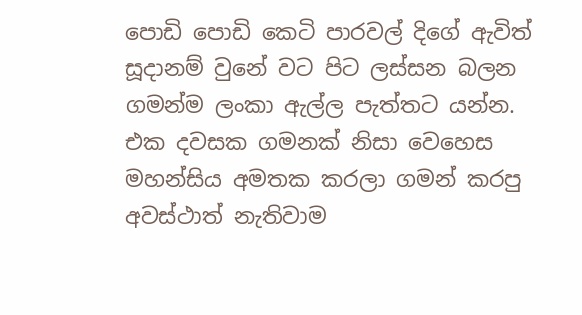පොඩි පොඩි කෙටි පාරවල් දිගේ ඇවිත් සූදානම් වුනේ වට පිට ලස්සන බලන ගමන්ම ලංකා ඇල්ල පැත්තට යන්න. එක දවසක ගමනක් නිසා වෙහෙස මහන්සිය අමතක කරලා ගමන් කරපු අවස්ථාත් නැතිවාම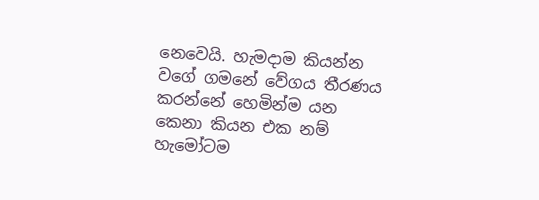නෙවෙයි. හැමදාම කියන්න වගේ ගමනේ වේගය තීරණය කරන්නේ හෙමින්ම යන කෙනා කියන එක නම් හැමෝටම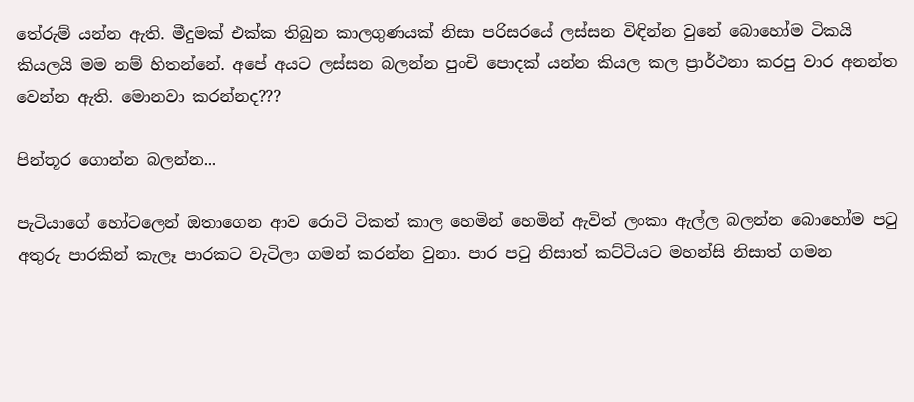තේරුම් යන්න ඇති. මීදුමක් එක්ක තිබුන කාලගුණයක් නිසා පරිසරයේ ලස්සන විඳින්න වුනේ බොහෝම ටිකයි කියලයි මම නම් හිතන්නේ. අපේ අයට ලස්සන බලන්න පුංචි පොදක් යන්න කියල කල ප්‍රාර්ථනා කරපු වාර අනන්ත වෙන්න ඇති. මොනවා කරන්නද???

පින්තූර ගොන්න බලන්න...

පැටියාගේ හෝටලෙන් ඔතාගෙන ආව රොටි ටිකත් කාල හෙමින් හෙමින් ඇවිත් ලංකා ඇල්ල බලන්න බොහෝම පටු අතුරු පාරකින් කැලෑ පාරකට වැටිලා ගමන් කරන්න වුනා. පාර පටු නිසාත් කට්ටියට මහන්සි නිසාත් ගමන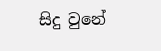සිදු වුනේ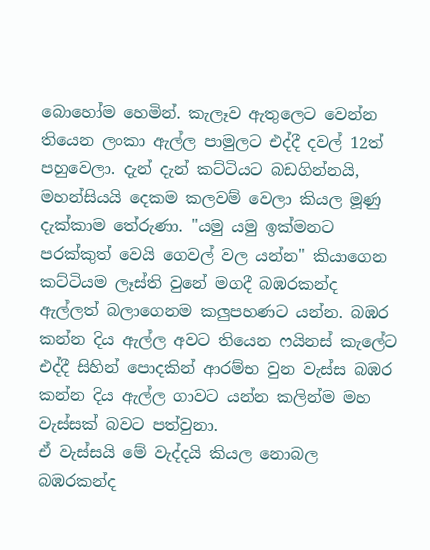බොහෝම හෙමින්. කැලෑව ඇතුලෙට වෙන්න තියෙන ලංකා ඇල්ල පාමුලට එද්දී දවල් 12ත් පහුවෙලා. දැන් දැන් කට්ටියට බඩගින්නයි, මහන්සියයි දෙකම කලවම් වෙලා කියල මූණු දැක්කාම තේරුණා. "යමු යමු ඉක්මනට පරක්කුත් වෙයි ගෙවල් වල යන්න" කියාගෙන කට්ටියම ලෑස්ති වුනේ මගදී බඹරකන්ද ඇල්ලත් බලාගෙනම කලුපහණට යන්න. බඹර කන්න දිය ඇල්ල අවට තියෙන ෆයිනස් කැලේට එද්දී සිහින් පොදකින් ආරම්භ වුන වැස්ස බඹර කන්න දිය ඇල්ල ගාවට යන්න කලින්ම මහ වැස්සක් බවට පත්වුනා.
ඒ වැස්සයි මේ වැද්දයි කියල නොබල බඹරකන්ද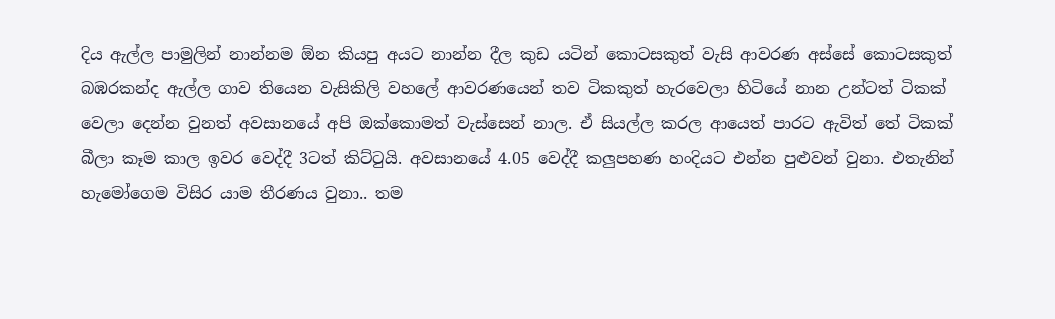දිය ඇල්ල පාමුලින් නාන්නම ඕන කියපු අයට නාන්න දීල කුඩ යටින් කොටසකුත් වැසි ආවරණ අස්සේ කොටසකුත් බඹරකන්ද ඇල්ල ගාව තියෙන වැසිකිලි වහලේ ආවරණයෙන් තව ටිකකුත් හැරවෙලා හිටියේ නාන උන්ටත් ටිකක් වෙලා දෙන්න වුනත් අවසා‍නයේ අපි ඔක්කොමත් වැස්සෙන් නාල. ඒ සියල්ල කරල ආයෙත් පාරට ඇවිත් තේ ටිකක් බීලා කෑම කාල ඉවර වෙද්දී 3ටත් කිට්ටුයි. අවසානයේ 4.05 වෙද්දී කලුපහණ හංදියට එන්න පුළුවන් වුනා. එතැනින් හැමෝගෙම විසිර යාම තීරණය වුනා.. තම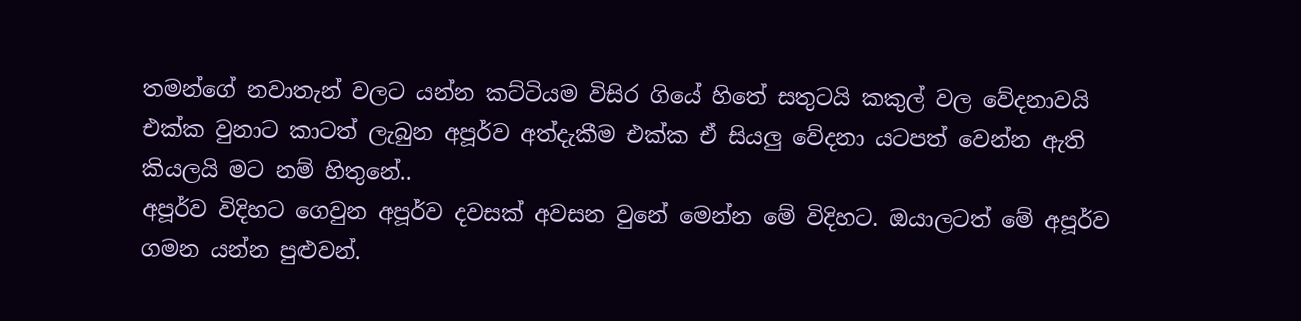තමන්ගේ නවාතැන් වලට යන්න කට්ටියම විසිර ගියේ හිතේ සතුටයි කකුල් වල වේදනාවයි එක්ක වුනාට කාටත් ලැබුන අපූර්ව අත්දැකීම එක්ක ඒ සියලු වේදනා යටපත් වෙන්න ඇති කියලයි මට නම් හිතුනේ..
අපූර්ව විදිහට ගෙවුන අපූර්ව දවසක් අවසන වුනේ මෙන්න මේ විදිහට. ඔයාලටත් මේ අපූර්ව ගමන යන්න පුළුවන්.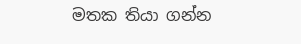මතක තියා ගන්න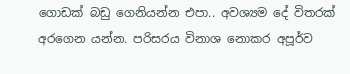ගොඩක් බඩු ගෙනියන්න එපා.. අවශ්‍යම දේ විතරක් අරගෙන යන්න. පරිසරය විනාශ නොකර අපූර්ව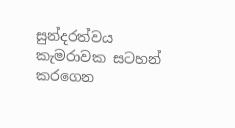සුන්දරත්වය කැමරාවක සටහන් කරගෙන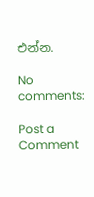එන්න.

No comments:

Post a Comment